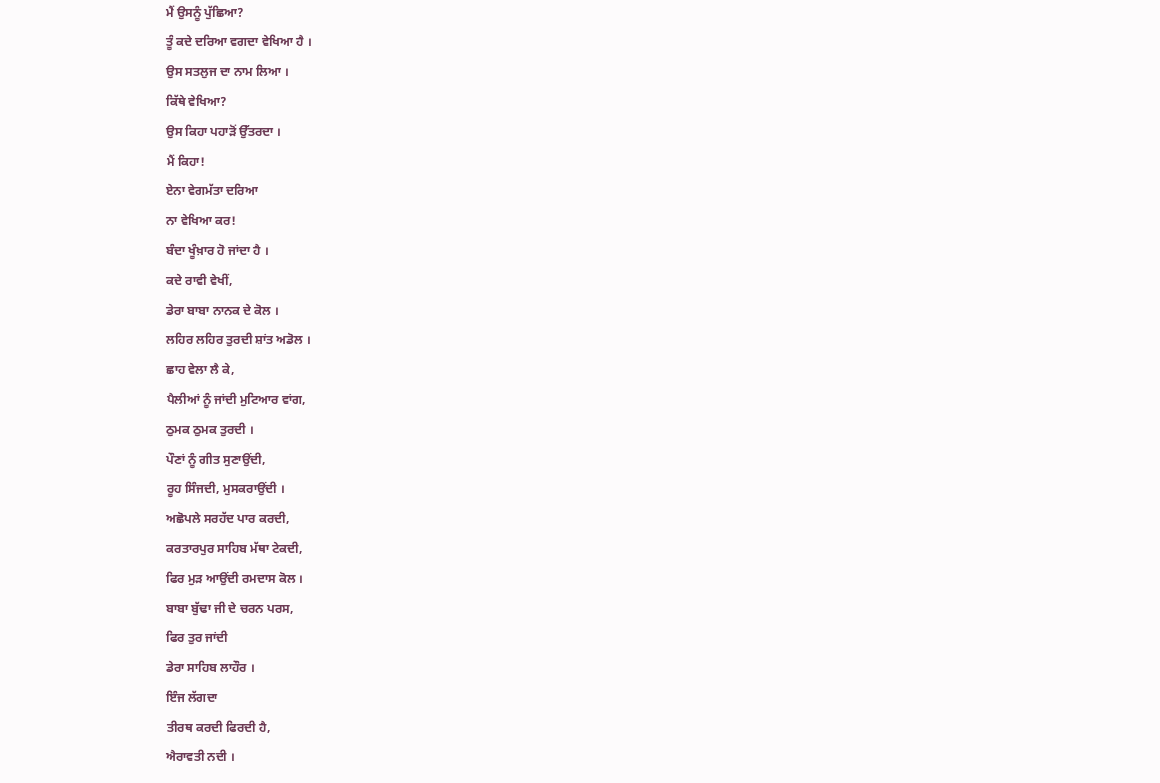ਮੈਂ ਉਸਨੂੰ ਪੁੱਛਿਆ?
ਤੂੰ ਕਦੇ ਦਰਿਆ ਵਗਦਾ ਵੇਖਿਆ ਹੈ ।
ਉਸ ਸਤਲੁਜ ਦਾ ਨਾਮ ਲਿਆ ।
ਕਿੱਥੇ ਵੇਖਿਆ?
ਉਸ ਕਿਹਾ ਪਹਾੜੋਂ ਉੱਤਰਦਾ ।
ਮੈਂ ਕਿਹਾ!
ਏਨਾ ਵੇਗਮੱਤਾ ਦਰਿਆ
ਨਾ ਵੇਖਿਆ ਕਰ!
ਬੰਦਾ ਖੂੰਖ਼ਾਰ ਹੋ ਜਾਂਦਾ ਹੈ ।
ਕਦੇ ਰਾਵੀ ਵੇਖੀਂ,
ਡੇਰਾ ਬਾਬਾ ਨਾਨਕ ਦੇ ਕੋਲ ।
ਲਹਿਰ ਲਹਿਰ ਤੁਰਦੀ ਸ਼ਾਂਤ ਅਡੋਲ ।
ਛਾਹ ਵੇਲਾ ਲੈ ਕੇ,
ਪੈਲੀਆਂ ਨੂੰ ਜਾਂਦੀ ਮੁਟਿਆਰ ਵਾਂਗ,
ਠੁਮਕ ਠੁਮਕ ਤੁਰਦੀ ।
ਪੌਣਾਂ ਨੂੰ ਗੀਤ ਸੁਣਾਉਂਦੀ,
ਰੂਹ ਸਿੰਜਦੀ, ਮੁਸਕਰਾਉਂਦੀ ।
ਅਛੋਪਲੇ ਸਰਹੱਦ ਪਾਰ ਕਰਦੀ,
ਕਰਤਾਰਪੁਰ ਸਾਹਿਬ ਮੱਥਾ ਟੇਕਦੀ,
ਫਿਰ ਮੁੜ ਆਉਂਦੀ ਰਮਦਾਸ ਕੋਲ ।
ਬਾਬਾ ਬੁੱਢਾ ਜੀ ਦੇ ਚਰਨ ਪਰਸ,
ਫਿਰ ਤੁਰ ਜਾਂਦੀ
ਡੇਰਾ ਸਾਹਿਬ ਲਾਹੌਰ ।
ਇੰਜ ਲੱਗਦਾ
ਤੀਰਥ ਕਰਦੀ ਫਿਰਦੀ ਹੈ,
ਐਰਾਵਤੀ ਨਦੀ ।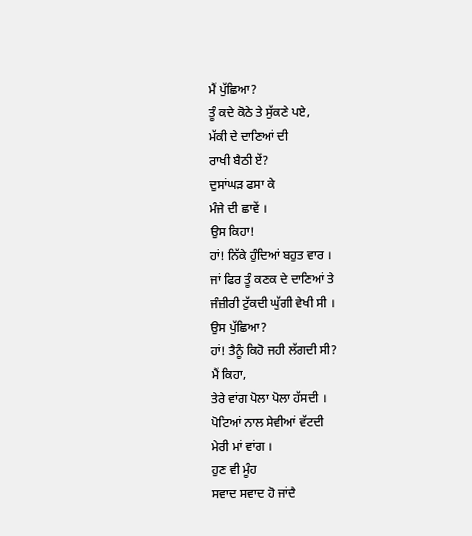ਮੈਂ ਪੁੱਛਿਆ?
ਤੂੰ ਕਦੇ ਕੋਠੇ ਤੇ ਸੁੱਕਣੇ ਪਏ,
ਮੱਕੀ ਦੇ ਦਾਣਿਆਂ ਦੀ
ਰਾਖੀ ਬੈਠੀ ਏਂ?
ਦੁਸਾਂਘੜ ਫਸਾ ਕੇ
ਮੰਜੇ ਦੀ ਛਾਵੇਂ ।
ਉਸ ਕਿਹਾ!
ਹਾਂ! ਨਿੱਕੇ ਹੁੰਦਿਆਂ ਬਹੁਤ ਵਾਰ ।
ਜਾਂ ਫਿਰ ਤੂੰ ਕਣਕ ਦੇ ਦਾਣਿਆਂ ਤੇ
ਜੰਜ਼ੀਰੀ ਟੁੱਕਦੀ ਘੁੱਗੀ ਵੇਖੀ ਸੀ ।
ਉਸ ਪੁੱਛਿਆ?
ਹਾਂ! ਤੈਨੂੰ ਕਿਹੋ ਜਹੀ ਲੱਗਦੀ ਸੀ?
ਮੈਂ ਕਿਹਾ,
ਤੇਰੇ ਵਾਂਗ ਪੋਲਾ ਪੋਲਾ ਹੱਸਦੀ ।
ਪੋਟਿਆਂ ਨਾਲ ਸੇਵੀਆਂ ਵੱਟਦੀ
ਮੇਰੀ ਮਾਂ ਵਾਂਗ ।
ਹੁਣ ਵੀ ਮੂੰਹ
ਸਵਾਦ ਸਵਾਦ ਹੋ ਜਾਂਦੈ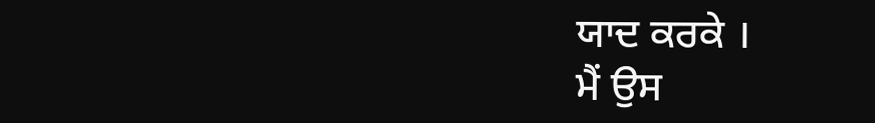ਯਾਦ ਕਰਕੇ ।
ਮੈਂ ਉਸ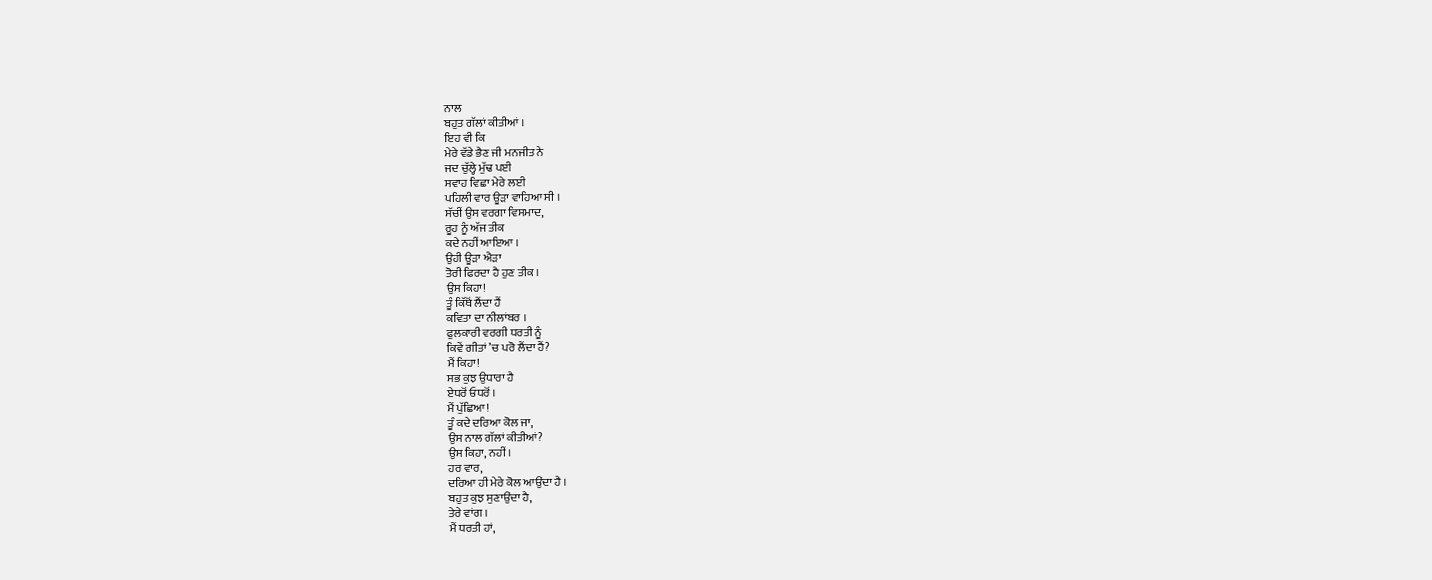ਨਾਲ
ਬਹੁਤ ਗੱਲਾਂ ਕੀਤੀਆਂ ।
ਇਹ ਵੀ ਕਿ
ਮੇਰੇ ਵੱਡੇ ਭੈਣ ਜੀ ਮਨਜੀਤ ਨੇ
ਜਦ ਚੁੱਲ੍ਹੇ ਮੁੱਢ ਪਈ
ਸਵਾਹ ਵਿਛਾ ਮੇਰੇ ਲਈ
ਪਹਿਲੀ ਵਾਰ ਊੜਾ ਵਾਹਿਆ ਸੀ ।
ਸੱਚੀਂ ਉਸ ਵਰਗਾ ਵਿਸਮਾਦ,
ਰੂਹ ਨੂੰ ਅੱਜ ਤੀਕ
ਕਦੇ ਨਹੀਂ ਆਇਆ ।
ਉਹੀ ਊੜਾ ਐੜਾ
ਤੋਰੀ ਫਿਰਦਾ ਹੈ ਹੁਣ ਤੀਕ ।
ਉਸ ਕਿਹਾ!
ਤੂੰ ਕਿੱਥੋਂ ਲੈਂਦਾ ਹੈਂ
ਕਵਿਤਾ ਦਾ ਨੀਲਾਂਬਰ ।
ਫੁਲਕਾਰੀ ਵਰਗੀ ਧਰਤੀ ਨੂੰ
ਕਿਵੇਂ ਗੀਤਾਂ ’ਚ ਪਰੋ ਲੈਂਦਾ ਹੈਂ?
ਮੈਂ ਕਿਹਾ!
ਸਭ ਕੁਝ ਉਧਾਰਾ ਹੈ
ਏਧਰੋਂ ਓਧਰੋਂ ।
ਮੈਂ ਪੁੱਛਿਆ!
ਤੂੰ ਕਦੇ ਦਰਿਆ ਕੋਲ ਜਾ,
ਉਸ ਨਾਲ ਗੱਲਾਂ ਕੀਤੀਆਂ?
ਉਸ ਕਿਹਾ, ਨਹੀਂ ।
ਹਰ ਵਾਰ,
ਦਰਿਆ ਹੀ ਮੇਰੇ ਕੋਲ ਆਉਂਦਾ ਹੈ ।
ਬਹੁਤ ਕੁਝ ਸੁਣਾਉਂਦਾ ਹੈ,
ਤੇਰੇ ਵਾਂਗ ।
ਮੈਂ ਧਰਤੀ ਹਾਂ,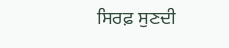ਸਿਰਫ਼ ਸੁਣਦੀ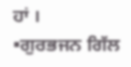ਹਾਂ ।
▪ਗੁਰਭਜਨ ਗਿੱਲ